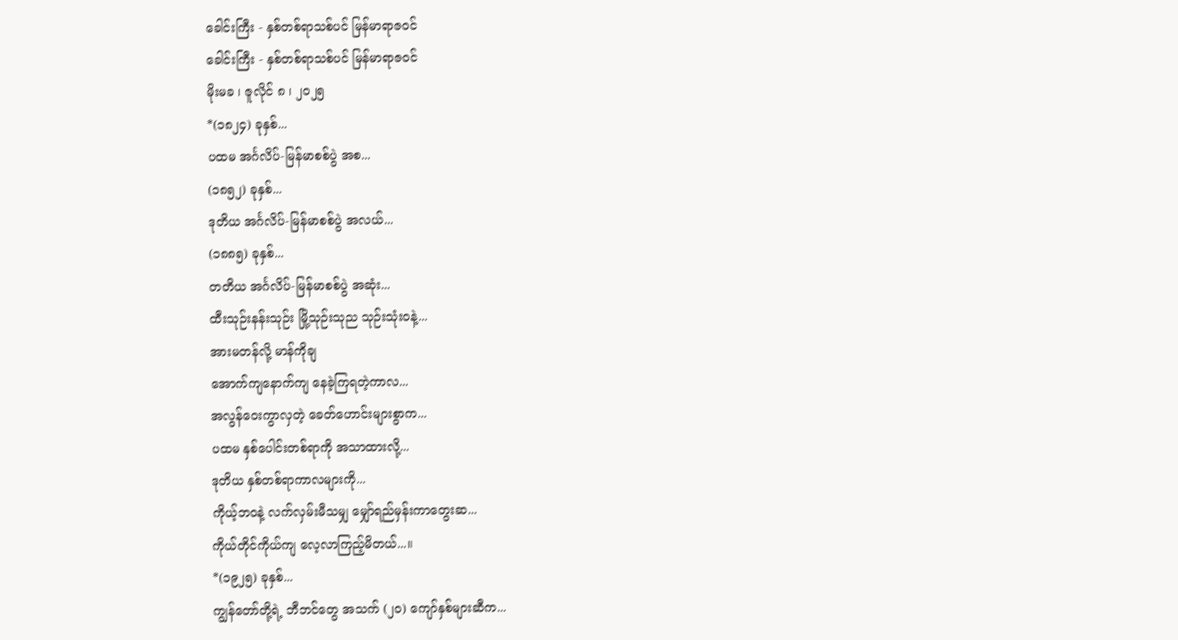ခေါင်းကြီး - နှစ်တစ်ရာသစ်ပင် မြန်မာရာဇဝင်
ခေါင်းကြီး - နှစ်တစ်ရာသစ်ပင် မြန်မာရာဇဝင်
မိုးမခ ၊ ဇူလိုင် ၈ ၊ ၂၀၂၅
*(၁၈၂၄) ခုနှစ်...
ပထမ အင်္ဂလိပ်-မြန်မာစစ်ပွဲ အစ...
(၁၈၅၂) ခုနှစ်...
ဒုတိယ အင်္ဂလိပ်-မြန်မာစစ်ပွဲ အလယ်...
(၁၈၈၅) ခုနှစ်...
တတိယ အင်္ဂလိပ်-မြန်မာစစ်ပွဲ အဆုံး...
ထီးသုဉ်းနန်းသုဉ်း မြို့သုဉ်းသုည သုဉ်းသုံးဝနဲ့...
အားမတန်လို့ မာန်ကိုချ
အောက်ကျနောက်ကျ နေခဲ့ကြရတဲ့ကာလ...
အလွန်ဝေးကွာလှတဲ့ ခေတ်ဟောင်းများစွာက...
ပထမ နှစ်ပေါင်းတစ်ရာကို အသာထားလို့...
ဒုတိယ နှစ်တစ်ရာကာလများကို...
ကိုယ့်ဘဝနဲ့ လက်လှမ်းမီသမျှ မျှော်ရည်မှန်းကာတွေးဆ...
ကိုယ်တိုင်ကိုယ်ကျ လေ့လာကြည့်မိတယ်...။
*(၁၉၂၅) ခုနှစ်...
ကျွန်တော်တို့ရဲ့ ဘီဘင်တွေ အသက် (၂၀) ကျော်နှစ်များဆီက...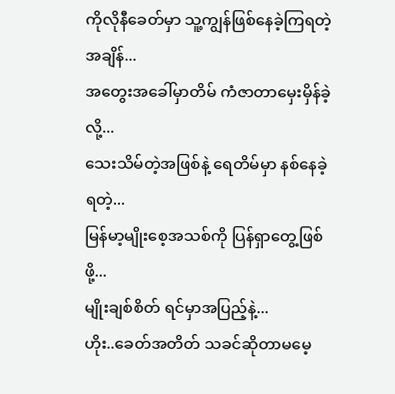ကိုလိုနီခေတ်မှာ သူ့ကျွန်ဖြစ်နေခဲ့ကြရတဲ့အချိန်...
အတွေးအခေါ်မှာတိမ် ကံဇာတာမှေးမှိန်ခဲ့လို့...
သေးသိမ်တဲ့အဖြစ်နဲ့ ရေတိမ်မှာ နစ်နေခဲ့ရတဲ့...
မြန်မာ့မျိုးစေ့အသစ်ကို ပြန်ရှာတွေ့ဖြစ်ဖို့...
မျိုးချစ်စိတ် ရင်မှာအပြည့်နဲ့...
ဟိုး..ခေတ်အတိတ် သခင်ဆိုတာမမေ့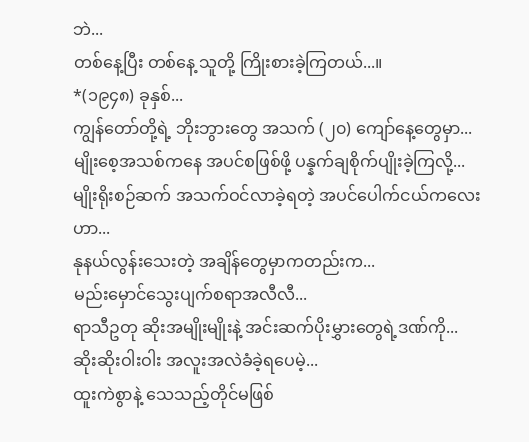ဘဲ...
တစ်နေ့ပြီး တစ်နေ့ သူတို့ ကြိုးစားခဲ့ကြတယ်...။
*(၁၉၄၈) ခုနှစ်...
ကျွန်တော်တို့ရဲ့ ဘိုးဘွားတွေ အသက် (၂၀) ကျော်နေ့တွေမှာ...
မျိုးစေ့အသစ်ကနေ အပင်စဖြစ်ဖို့ ပန္နက်ချစိုက်ပျိုးခဲ့ကြလို့...
မျိုးရိုးစဉ်ဆက် အသက်ဝင်လာခဲ့ရတဲ့ အပင်ပေါက်ငယ်ကလေးဟာ...
နုနယ်လွန်းသေးတဲ့ အချိန်တွေမှာကတည်းက...
မည်းမှောင်သွေးပျက်စရာအလီလီ...
ရာသီဥတု ဆိုးအမျိုးမျိုးနဲ့ အင်းဆက်ပိုးမွှားတွေရဲ့ဒဏ်ကို...
ဆိုးဆိုးဝါးဝါး အလူးအလဲခံခဲ့ရပေမဲ့...
ထူးကဲစွာနဲ့ သေသည့်တိုင်မဖြစ်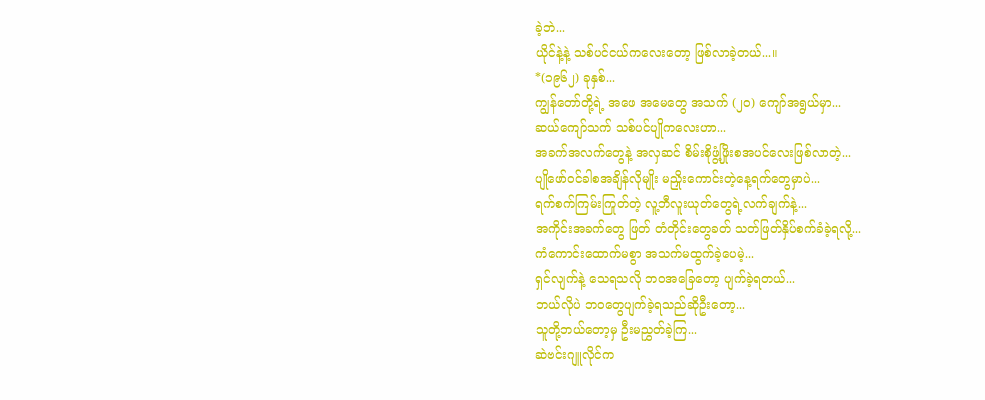ခဲ့ဘဲ...
ယိုင်နဲ့နဲ့ သစ်ပင်ငယ်ကလေးတော့ ဖြစ်လာခဲ့တယ်...။
*(၁၉၆၂) ခုနှစ်...
ကျွန်တော်တို့ရဲ့ အဖေ အမေတွေ အသက် (၂၀) ကျော်အရွယ်မှာ...
ဆယ်ကျော်သက် သစ်ပင်ပျိုကလေးဟာ...
အခက်အလက်တွေနဲ့ အလှဆင် စိမ်းစိုဖွံ့ဖြိုးစအပင်လေးဖြစ်လာတဲ့...
ပျိုဖော်ဝင်ခါစအချိန်လိုမျိုး မညှိုးကောင်းတဲ့နေ့ရက်တွေမှာပဲ...
ရက်စက်ကြမ်းကြုတ်တဲ့ လူ့ဘီလူးယုတ်တွေရဲ့လက်ချက်နဲ့...
အကိုင်းအခက်တွေ ဖြတ် တံတိုင်းတွေခတ် သတ်ဖြတ်နှိပ်စက်ခံခဲ့ရလို့...
ကံကောင်းထောက်မစွာ အသက်မထွက်ခဲ့ပေမဲ့...
ရှင်လျက်နဲ့ သေရသလို ဘဝအခြေတော့ ပျက်ခဲ့ရတယ်...
ဘယ်လိုပဲ ဘဝတွေပျက်ခဲ့ရသည်ဆိုဦးတော့...
သူတို့ဘယ်တော့မှ ဦးမညွှတ်ခဲ့ကြ...
ဆဲဗင်းဂျူလိုင်က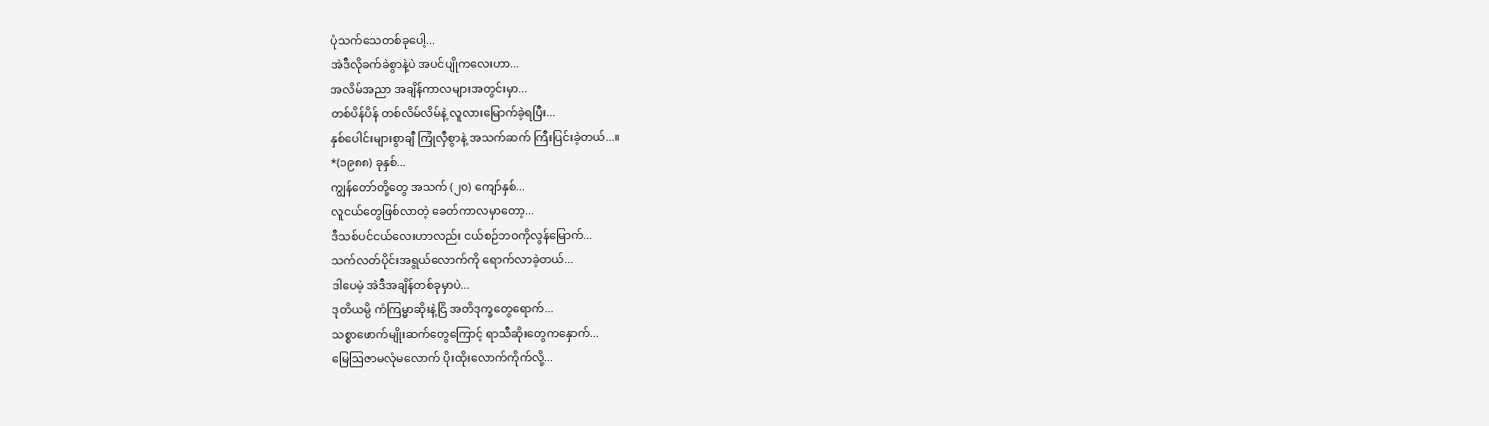ပုံသက်သေတစ်ခုပေါ့...
အဲဒီလိုခက်ခဲစွာနဲ့ပဲ အပင်ပျိုကလေးဟာ...
အလိမ်အညာ အချိန်ကာလများအတွင်းမှာ...
တစ်ပိန်ပိန် တစ်လိမ်လိမ်နဲ့ လူလားမြောက်ခဲ့ရပြီး...
နှစ်ပေါင်းများစွာချီ ကြုံလှီစွာနဲ့ အသက်ဆက် ကြီးပြင်းခဲ့တယ်...။
*(၁၉၈၈) ခုနှစ်...
ကျွန်တော်တို့တွေ အသက် (၂၀) ကျော်နှစ်...
လူငယ်တွေဖြစ်လာတဲ့ ခေတ်ကာလမှာတော့...
ဒီသစ်ပင်ငယ်လေးဟာလည်း ငယ်စဉ်ဘဝကိုလွန်မြောက်...
သက်လတ်ပိုင်းအရွယ်လောက်ကို ရောက်လာခဲ့တယ်...
ဒါပေမဲ့ အဲဒီအချိန်တစ်ခုမှာပဲ...
ဒုတိယမ္ပိ ကံကြမ္မာဆိုးနဲ့ငြိ အတိဒုက္ခတွေရောက်...
သစ္စာဖောက်မျိုးဆက်တွေကြောင့် ရာသီဆိုးတွေကနှောက်...
မြေဩဇာမလုံမလောက် ပိုးထိုးလောက်ကိုက်လို့...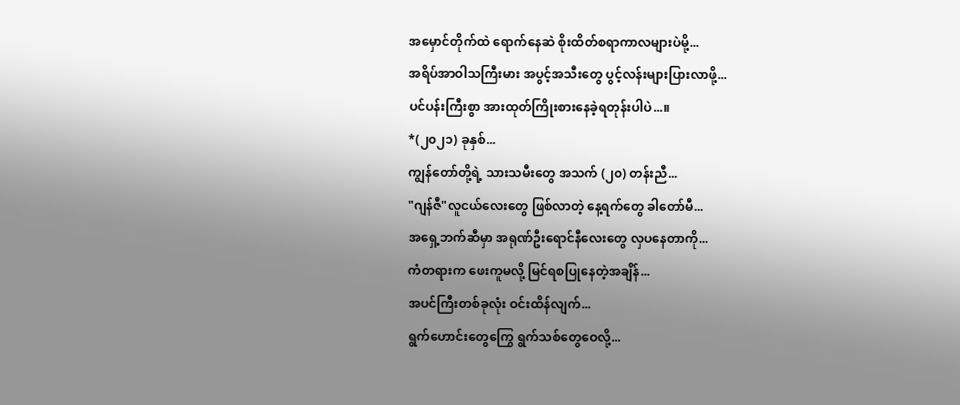အမှောင်တိုက်ထဲ ရောက်နေဆဲ စိုးထိတ်စရာကာလများပဲမို့...
အရိပ်အာဝါသကြီးမား အပွင့်အသီးတွေ ပွင့်လန်းများပြားလာဖို့...
ပင်ပန်းကြီးစွာ အားထုတ်ကြိုးစားနေခဲ့ရတုန်းပါပဲ...။
*(၂၀၂၁) ခုနှစ်...
ကျွန်တော်တို့ရဲ့ သားသမီးတွေ အသက် (၂၀) တန်းညီ...
"ဂျန်ဇီ"လူငယ်လေးတွေ ဖြစ်လာတဲ့ နေ့ရက်တွေ ခါတော်မီ...
အရှေ့ဘက်ဆီမှာ အရုဏ်ဦးရောင်နီလေးတွေ လှပနေတာကို...
ကံတရားက ဖေးကူမလို့ မြင်ရစပြုနေတဲ့အချိန်...
အပင်ကြီးတစ်ခုလုံး ဝင်းထိန်လျက်...
ရွက်ဟောင်းတွေကြွေ ရွက်သစ်တွေဝေလို့...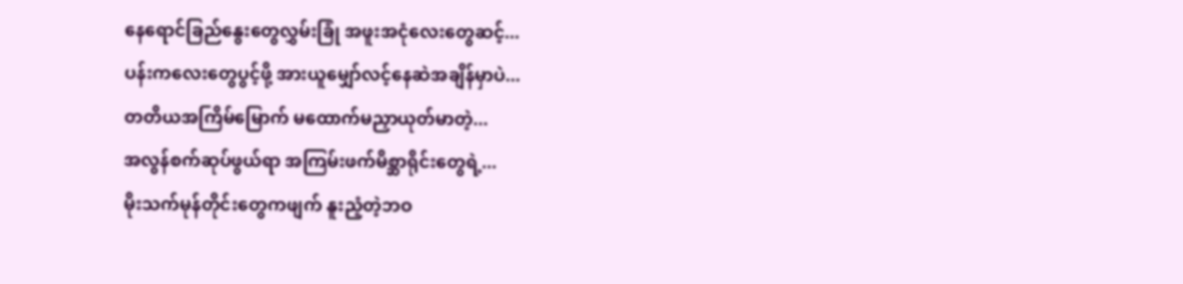နေရောင်ခြည်နွေးတွေလွှမ်းခြုံ အဖူးအငုံလေးတွေဆင့်...
ပန်းကလေးတွေပွင့်ဖို့ အားယူမျှော်လင့်နေဆဲအချိန်မှာပဲ...
တတိယအကြိမ်မြောက် မထောက်မညှာယုတ်မာတဲ့...
အလွန်စက်ဆုပ်ဖွယ်ရာ အကြမ်းဖက်မိစ္ဆာရိုင်းတွေရဲ့...
မိုးသက်မုန်တိုင်းတွေကဖျက် နူးညံ့တဲ့ဘဝ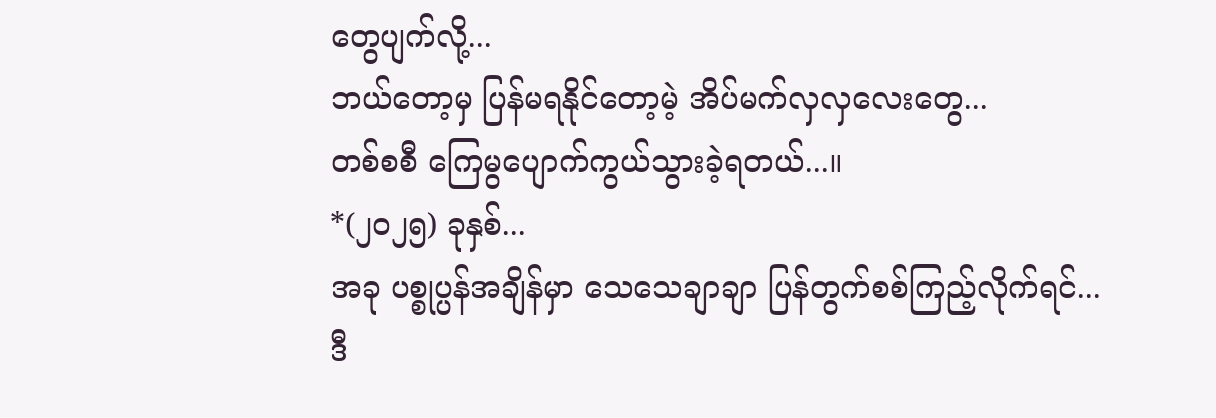တွေပျက်လို့...
ဘယ်တော့မှ ပြန်မရနိုင်တော့မဲ့ အိပ်မက်လှလှလေးတွေ...
တစ်စစီ ကြေမွပျောက်ကွယ်သွားခဲ့ရတယ်...။
*(၂၀၂၅) ခုနှစ်...
အခု ပစ္စုပ္ပန်အချိန်မှာ သေသေချာချာ ပြန်တွက်စစ်ကြည့်လိုက်ရင်...
ဒီ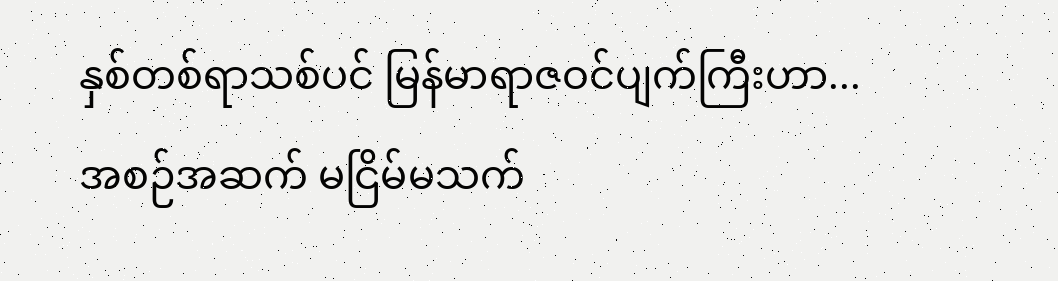နှစ်တစ်ရာသစ်ပင် မြန်မာရာဇဝင်ပျက်ကြီးဟာ...
အစဉ်အဆက် မငြိမ်မသက်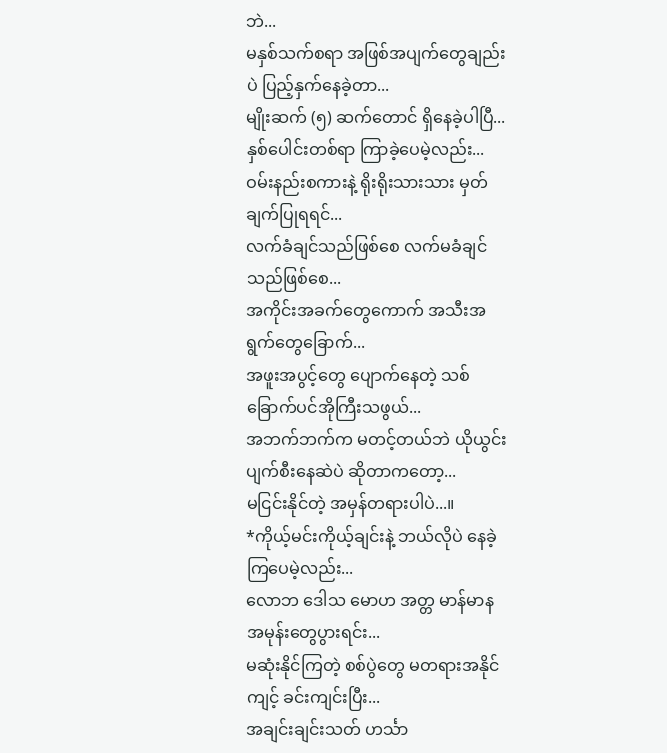ဘဲ...
မနှစ်သက်စရာ အဖြစ်အပျက်တွေချည်းပဲ ပြည့်နှက်နေခဲ့တာ...
မျိုးဆက် (၅) ဆက်တောင် ရှိနေခဲ့ပါပြီ...
နှစ်ပေါင်းတစ်ရာ ကြာခဲ့ပေမဲ့လည်း...
ဝမ်းနည်းစကားနဲ့ ရိုးရိုးသားသား မှတ်ချက်ပြုရရင်...
လက်ခံချင်သည်ဖြစ်စေ လက်မခံချင်သည်ဖြစ်စေ...
အကိုင်းအခက်တွေကောက် အသီးအရွက်တွေခြောက်...
အဖူးအပွင့်တွေ ပျောက်နေတဲ့ သစ်ခြောက်ပင်အိုကြီးသဖွယ်...
အဘက်ဘက်က မတင့်တယ်ဘဲ ယိုယွင်းပျက်စီးနေဆဲပဲ ဆိုတာကတော့...
မငြင်းနိုင်တဲ့ အမှန်တရားပါပဲ...။
*ကိုယ့်မင်းကိုယ့်ချင်းနဲ့ ဘယ်လိုပဲ နေခဲ့ကြပေမဲ့လည်း...
လောဘ ဒေါသ မောဟ အတ္တ မာန်မာန အမုန်းတွေပွားရင်း...
မဆုံးနိုင်ကြတဲ့ စစ်ပွဲတွေ မတရားအနိုင်ကျင့် ခင်းကျင်းပြီး...
အချင်းချင်းသတ် ဟင်္သာ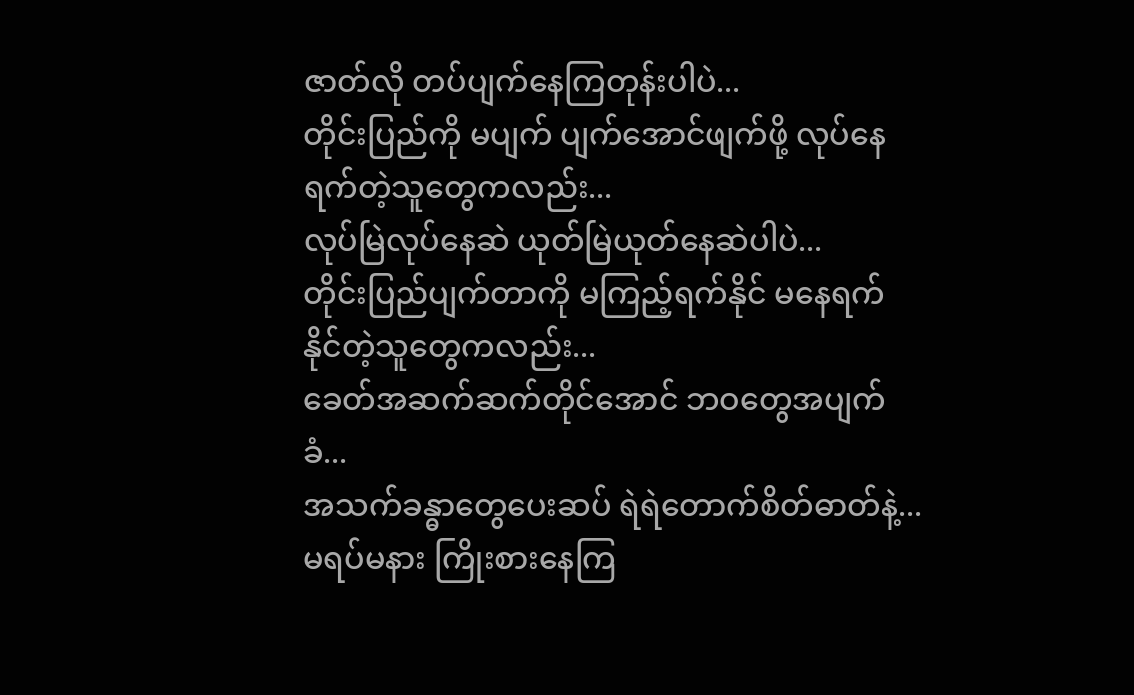ဇာတ်လို တပ်ပျက်နေကြတုန်းပါပဲ...
တိုင်းပြည်ကို မပျက် ပျက်အောင်ဖျက်ဖို့ လုပ်နေရက်တဲ့သူတွေကလည်း...
လုပ်မြဲလုပ်နေဆဲ ယုတ်မြဲယုတ်နေဆဲပါပဲ...
တိုင်းပြည်ပျက်တာကို မကြည့်ရက်နိုင် မနေရက်နိုင်တဲ့သူတွေကလည်း...
ခေတ်အဆက်ဆက်တိုင်အောင် ဘဝတွေအပျက်ခံ...
အသက်ခန္ဓာတွေပေးဆပ် ရဲရဲတောက်စိတ်ဓာတ်နဲ့...
မရပ်မနား ကြိုးစားနေကြ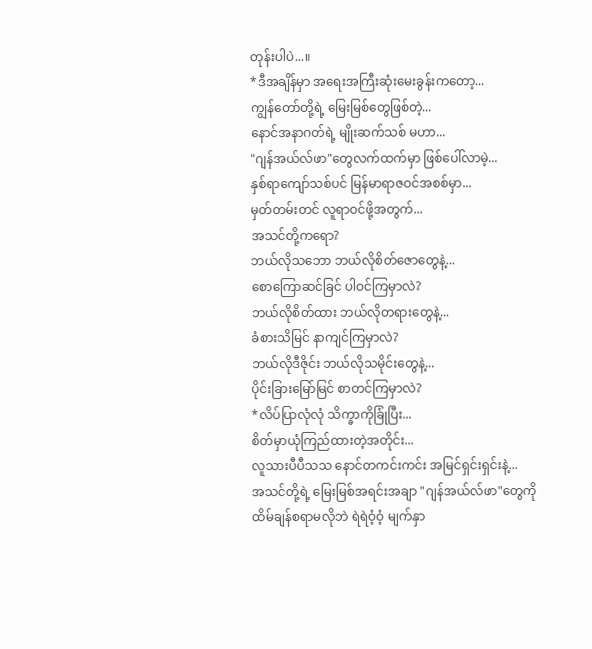တုန်းပါပဲ...။
*ဒီအချိန်မှာ အရေးအကြီးဆုံးမေးခွန်းကတော့...
ကျွန်တော်တို့ရဲ့ မြေးမြစ်တွေဖြစ်တဲ့...
နောင်အနာဂတ်ရဲ့ မျိုးဆက်သစ် မဟာ...
"ဂျန်အယ်လ်ဖာ"တွေလက်ထက်မှာ ဖြစ်ပေါ်လာမဲ့...
နှစ်ရာကျော်သစ်ပင် မြန်မာရာဇဝင်အစစ်မှာ...
မှတ်တမ်းတင် လူရာဝင်ဖို့အတွက်...
အသင်တို့ကရော?
ဘယ်လိုသဘော ဘယ်လိုစိတ်ဇောတွေနဲ့...
စောကြောဆင်ခြင် ပါဝင်ကြမှာလဲ?
ဘယ်လိုစိတ်ထား ဘယ်လိုတရားတွေနဲ့...
ခံစားသိမြင် နာကျင်ကြမှာလဲ?
ဘယ်လိုဒီဇိုင်း ဘယ်လိုသမိုင်းတွေနဲ့...
ပိုင်းခြားမြော်မြင် စာတင်ကြမှာလဲ?
*လိပ်ပြာလုံလုံ သိက္ခာကိုခြုံပြီး...
စိတ်မှာယုံကြည်ထားတဲ့အတိုင်း...
လူသားပီပီသသ နောင်တကင်းကင်း အမြင်ရှင်းရှင်းနဲ့...
အသင်တို့ရဲ့ မြေးမြစ်အရင်းအချာ "ဂျန်အယ်လ်ဖာ"တွေကို
ထိမ်ချန်စရာမလိုဘဲ ရဲရဲဝံ့ဝံ့ မျက်နှာ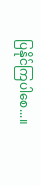ပြနိုင်ကြပါစေ...။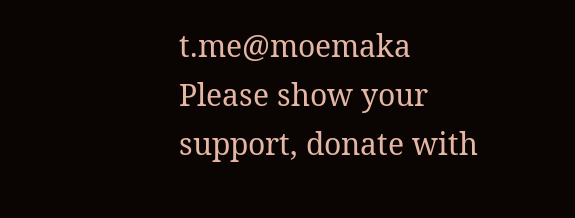t.me@moemaka
Please show your support, donate with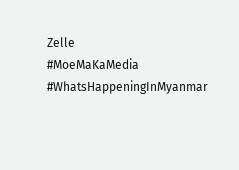Zelle
#MoeMaKaMedia
#WhatsHappeningInMyanmar